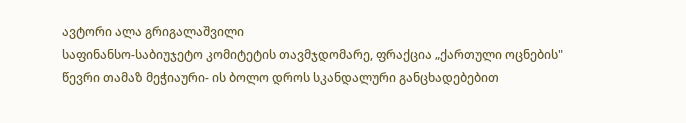ავტორი ალა გრიგალაშვილი
საფინანსო-საბიუჯეტო კომიტეტის თავმჯდომარე, ფრაქცია „ქართული ოცნების" წევრი თამაზ მეჭიაური- ის ბოლო დროს სკანდალური განცხადებებით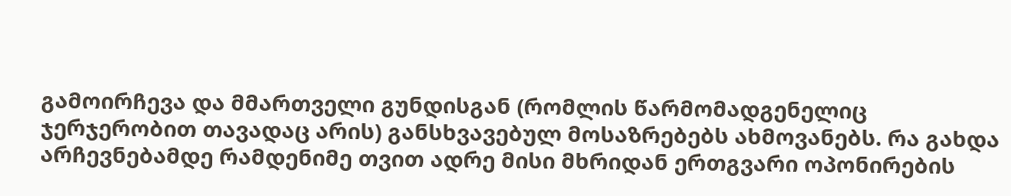გამოირჩევა და მმართველი გუნდისგან (რომლის წარმომადგენელიც ჯერჯერობით თავადაც არის) განსხვავებულ მოსაზრებებს ახმოვანებს. რა გახდა არჩევნებამდე რამდენიმე თვით ადრე მისი მხრიდან ერთგვარი ოპონირების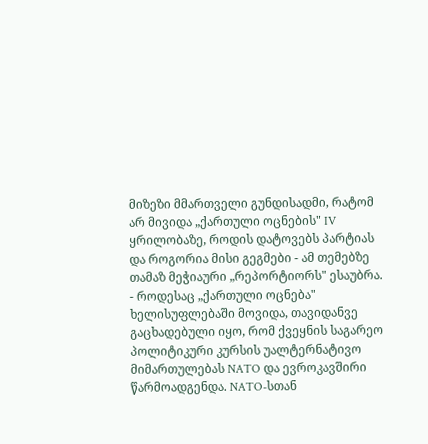მიზეზი მმართველი გუნდისადმი, რატომ არ მივიდა „ქართული ოცნების" IV ყრილობაზე, როდის დატოვებს პარტიას და როგორია მისი გეგმები - ამ თემებზე თამაზ მეჭიაური „რეპორტიორს" ესაუბრა.
- როდესაც „ქართული ოცნება" ხელისუფლებაში მოვიდა, თავიდანვე გაცხადებული იყო, რომ ქვეყნის საგარეო პოლიტიკური კურსის უალტერნატივო მიმართულებას NATO და ევროკავშირი წარმოადგენდა. NATO-სთან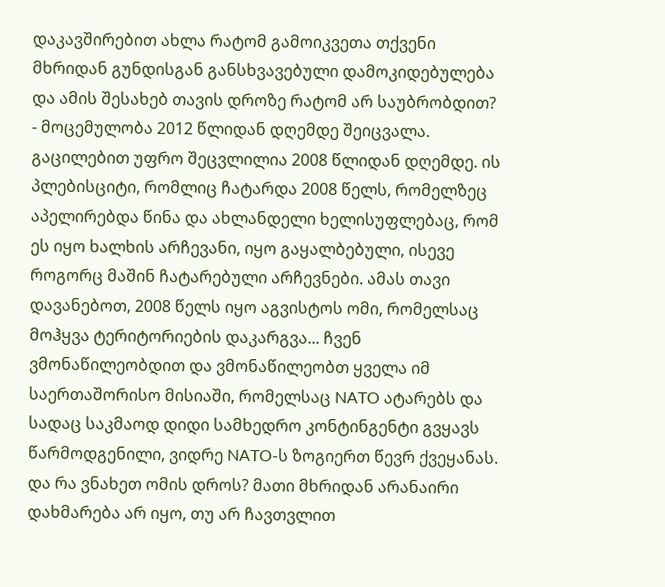დაკავშირებით ახლა რატომ გამოიკვეთა თქვენი მხრიდან გუნდისგან განსხვავებული დამოკიდებულება და ამის შესახებ თავის დროზე რატომ არ საუბრობდით?
- მოცემულობა 2012 წლიდან დღემდე შეიცვალა. გაცილებით უფრო შეცვლილია 2008 წლიდან დღემდე. ის პლებისციტი, რომლიც ჩატარდა 2008 წელს, რომელზეც აპელირებდა წინა და ახლანდელი ხელისუფლებაც, რომ ეს იყო ხალხის არჩევანი, იყო გაყალბებული, ისევე როგორც მაშინ ჩატარებული არჩევნები. ამას თავი დავანებოთ, 2008 წელს იყო აგვისტოს ომი, რომელსაც მოჰყვა ტერიტორიების დაკარგვა... ჩვენ ვმონაწილეობდით და ვმონაწილეობთ ყველა იმ საერთაშორისო მისიაში, რომელსაც NATO ატარებს და სადაც საკმაოდ დიდი სამხედრო კონტინგენტი გვყავს წარმოდგენილი, ვიდრე NATO-ს ზოგიერთ წევრ ქვეყანას. და რა ვნახეთ ომის დროს? მათი მხრიდან არანაირი დახმარება არ იყო, თუ არ ჩავთვლით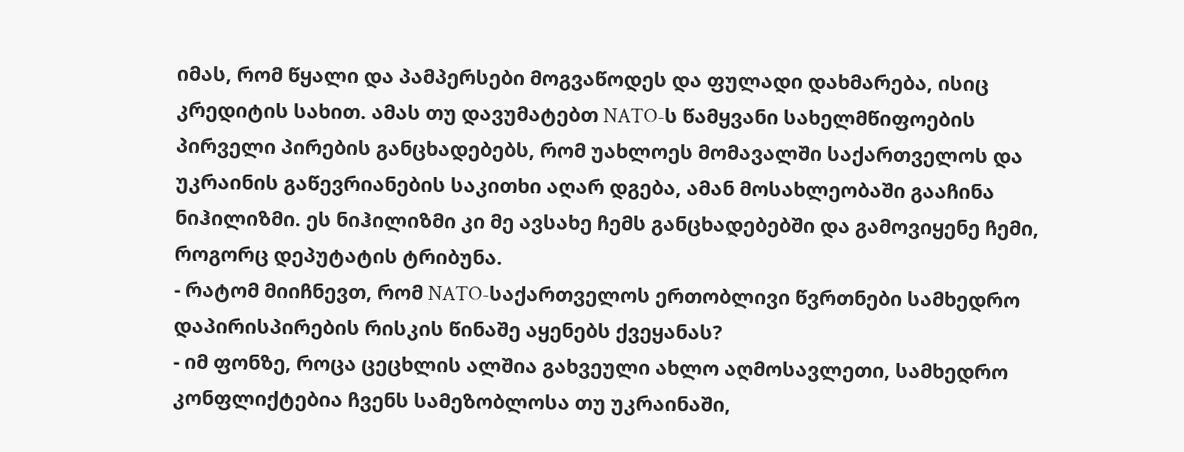იმას, რომ წყალი და პამპერსები მოგვაწოდეს და ფულადი დახმარება, ისიც კრედიტის სახით. ამას თუ დავუმატებთ NATO-ს წამყვანი სახელმწიფოების პირველი პირების განცხადებებს, რომ უახლოეს მომავალში საქართველოს და უკრაინის გაწევრიანების საკითხი აღარ დგება, ამან მოსახლეობაში გააჩინა ნიჰილიზმი. ეს ნიჰილიზმი კი მე ავსახე ჩემს განცხადებებში და გამოვიყენე ჩემი, როგორც დეპუტატის ტრიბუნა.
- რატომ მიიჩნევთ, რომ NATO-საქართველოს ერთობლივი წვრთნები სამხედრო დაპირისპირების რისკის წინაშე აყენებს ქვეყანას?
- იმ ფონზე, როცა ცეცხლის ალშია გახვეული ახლო აღმოსავლეთი, სამხედრო კონფლიქტებია ჩვენს სამეზობლოსა თუ უკრაინაში,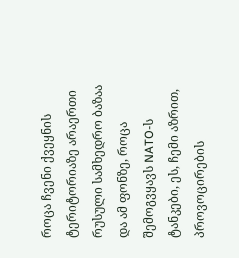როცა ჩვენი ქვეყნის ტერიტორიაზე არაერთი რუსული სამხედრო ბაზაა და ამ ფონზე, როცა შემოგვყავს NATO-ს ტანკები, ეს, ჩემი აზრით, პროვოცირების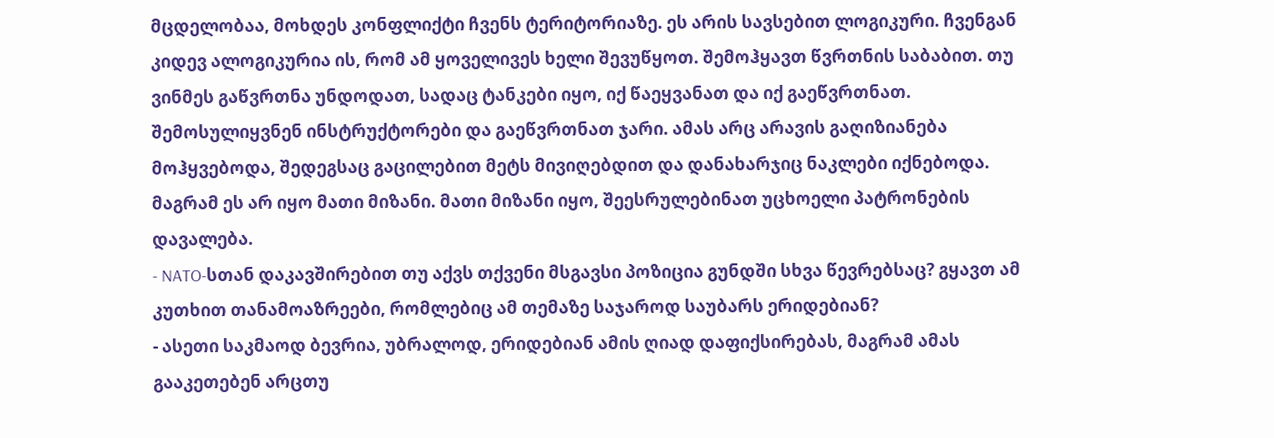მცდელობაა, მოხდეს კონფლიქტი ჩვენს ტერიტორიაზე. ეს არის სავსებით ლოგიკური. ჩვენგან კიდევ ალოგიკურია ის, რომ ამ ყოველივეს ხელი შევუწყოთ. შემოჰყავთ წვრთნის საბაბით. თუ ვინმეს გაწვრთნა უნდოდათ, სადაც ტანკები იყო, იქ წაეყვანათ და იქ გაეწვრთნათ. შემოსულიყვნენ ინსტრუქტორები და გაეწვრთნათ ჯარი. ამას არც არავის გაღიზიანება მოჰყვებოდა, შედეგსაც გაცილებით მეტს მივიღებდით და დანახარჯიც ნაკლები იქნებოდა. მაგრამ ეს არ იყო მათი მიზანი. მათი მიზანი იყო, შეესრულებინათ უცხოელი პატრონების დავალება.
- NATO-სთან დაკავშირებით თუ აქვს თქვენი მსგავსი პოზიცია გუნდში სხვა წევრებსაც? გყავთ ამ კუთხით თანამოაზრეები, რომლებიც ამ თემაზე საჯაროდ საუბარს ერიდებიან?
- ასეთი საკმაოდ ბევრია, უბრალოდ, ერიდებიან ამის ღიად დაფიქსირებას, მაგრამ ამას გააკეთებენ არცთუ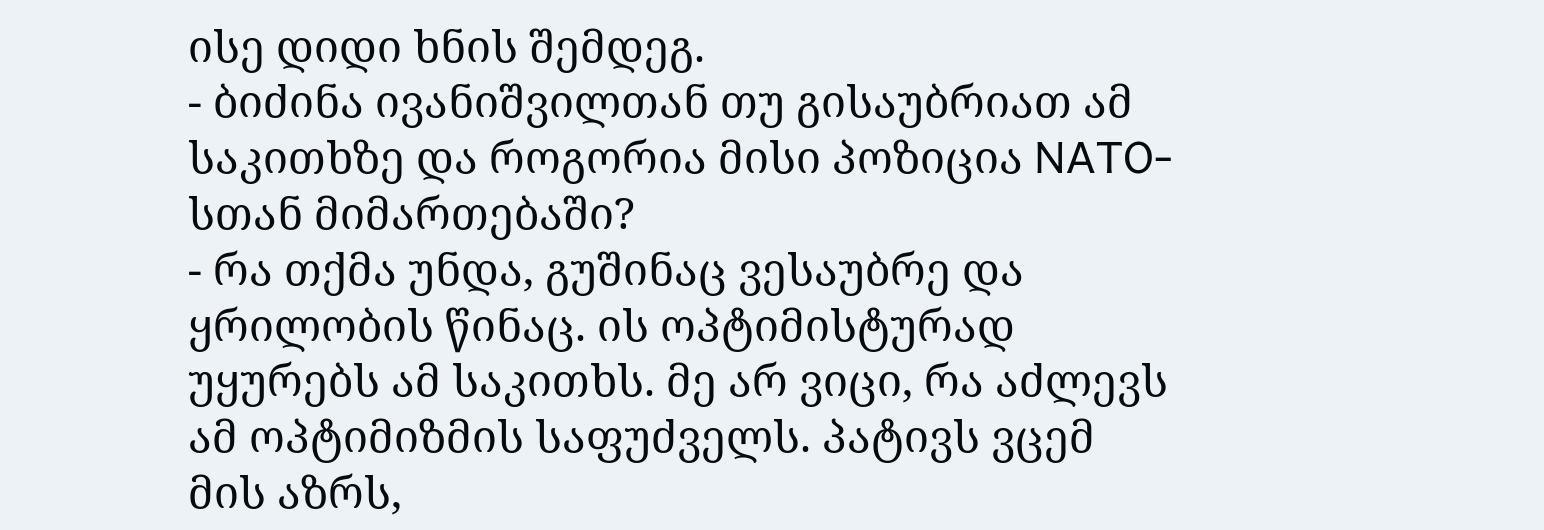ისე დიდი ხნის შემდეგ.
- ბიძინა ივანიშვილთან თუ გისაუბრიათ ამ საკითხზე და როგორია მისი პოზიცია NATO-სთან მიმართებაში?
- რა თქმა უნდა, გუშინაც ვესაუბრე და ყრილობის წინაც. ის ოპტიმისტურად უყურებს ამ საკითხს. მე არ ვიცი, რა აძლევს ამ ოპტიმიზმის საფუძველს. პატივს ვცემ მის აზრს,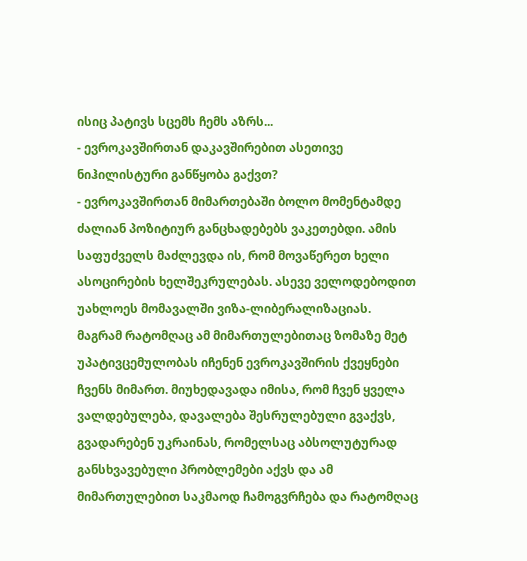ისიც პატივს სცემს ჩემს აზრს...
- ევროკავშირთან დაკავშირებით ასეთივე ნიჰილისტური განწყობა გაქვთ?
- ევროკავშირთან მიმართებაში ბოლო მომენტამდე ძალიან პოზიტიურ განცხადებებს ვაკეთებდი. ამის საფუძველს მაძლევდა ის, რომ მოვაწერეთ ხელი ასოცირების ხელშეკრულებას. ასევე ველოდებოდით უახლოეს მომავალში ვიზა-ლიბერალიზაციას. მაგრამ რატომღაც ამ მიმართულებითაც ზომაზე მეტ უპატივცემულობას იჩენენ ევროკავშირის ქვეყნები ჩვენს მიმართ. მიუხედავადა იმისა, რომ ჩვენ ყველა ვალდებულება, დავალება შესრულებული გვაქვს, გვადარებენ უკრაინას, რომელსაც აბსოლუტურად განსხვავებული პრობლემები აქვს და ამ მიმართულებით საკმაოდ ჩამოგვრჩება და რატომღაც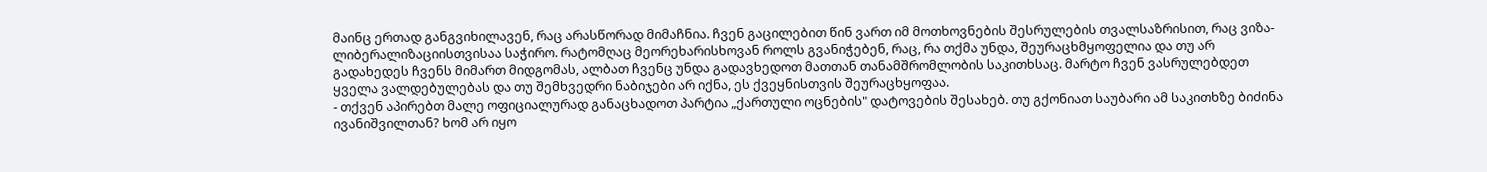მაინც ერთად განგვიხილავენ, რაც არასწორად მიმაჩნია. ჩვენ გაცილებით წინ ვართ იმ მოთხოვნების შესრულების თვალსაზრისით, რაც ვიზა-ლიბერალიზაციისთვისაა საჭირო. რატომღაც მეორეხარისხოვან როლს გვანიჭებენ, რაც, რა თქმა უნდა, შეურაცხმყოფელია და თუ არ გადახედეს ჩვენს მიმართ მიდგომას, ალბათ ჩვენც უნდა გადავხედოთ მათთან თანამშრომლობის საკითხსაც. მარტო ჩვენ ვასრულებდეთ ყველა ვალდებულებას და თუ შემხვედრი ნაბიჯები არ იქნა, ეს ქვეყნისთვის შეურაცხყოფაა.
- თქვენ აპირებთ მალე ოფიციალურად განაცხადოთ პარტია „ქართული ოცნების" დატოვების შესახებ. თუ გქონიათ საუბარი ამ საკითხზე ბიძინა ივანიშვილთან? ხომ არ იყო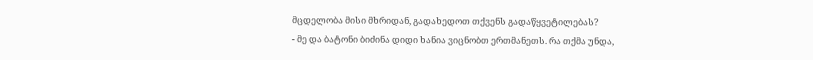მცდელობა მისი მხრიდან, გადახედოთ თქვენს გადაწყვეტილებას?
- მე და ბატონი ბიძინა დიდი ხანია ვიცნობთ ერთმანეთს. რა თქმა უნდა,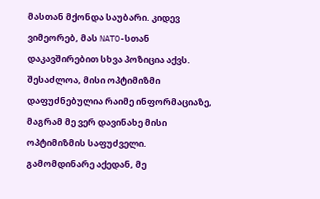მასთან მქონდა საუბარი. კიდევ ვიმეორებ, მას NATO-სთან დაკავშირებით სხვა პოზიცია აქვს. შესაძლოა, მისი ოპტიმიზმი დაფუძნებულია რაიმე ინფორმაციაზე, მაგრამ მე ვერ დავინახე მისი ოპტიმიზმის საფუძველი. გამომდინარე აქედან, მე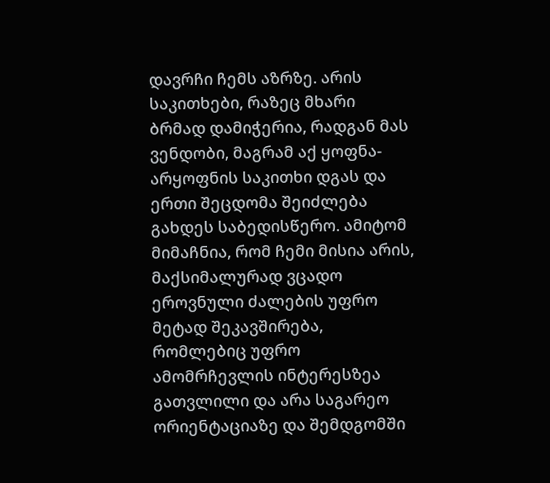დავრჩი ჩემს აზრზე. არის საკითხები, რაზეც მხარი ბრმად დამიჭერია, რადგან მას ვენდობი, მაგრამ აქ ყოფნა-არყოფნის საკითხი დგას და ერთი შეცდომა შეიძლება გახდეს საბედისწერო. ამიტომ მიმაჩნია, რომ ჩემი მისია არის, მაქსიმალურად ვცადო ეროვნული ძალების უფრო მეტად შეკავშირება, რომლებიც უფრო ამომრჩევლის ინტერესზეა გათვლილი და არა საგარეო ორიენტაციაზე და შემდგომში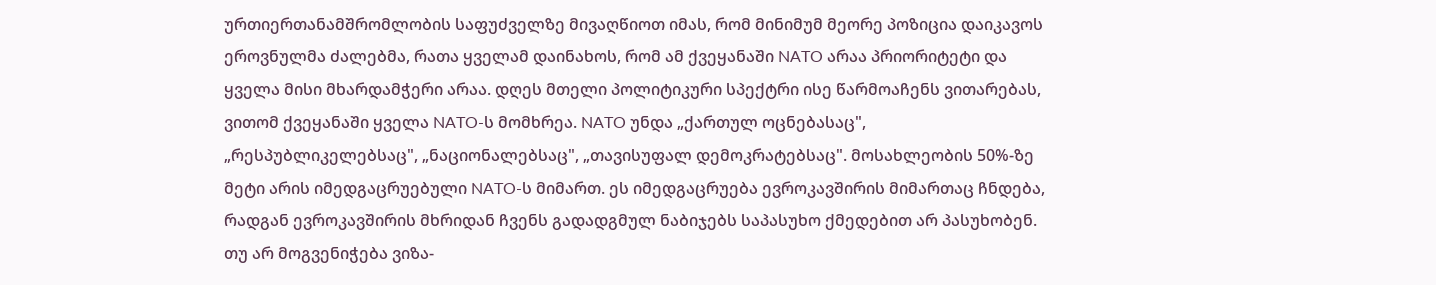ურთიერთანამშრომლობის საფუძველზე მივაღწიოთ იმას, რომ მინიმუმ მეორე პოზიცია დაიკავოს ეროვნულმა ძალებმა, რათა ყველამ დაინახოს, რომ ამ ქვეყანაში NATO არაა პრიორიტეტი და ყველა მისი მხარდამჭერი არაა. დღეს მთელი პოლიტიკური სპექტრი ისე წარმოაჩენს ვითარებას, ვითომ ქვეყანაში ყველა NATO-ს მომხრეა. NATO უნდა „ქართულ ოცნებასაც", „რესპუბლიკელებსაც", „ნაციონალებსაც", „თავისუფალ დემოკრატებსაც". მოსახლეობის 50%-ზე მეტი არის იმედგაცრუებული NATO-ს მიმართ. ეს იმედგაცრუება ევროკავშირის მიმართაც ჩნდება, რადგან ევროკავშირის მხრიდან ჩვენს გადადგმულ ნაბიჯებს საპასუხო ქმედებით არ პასუხობენ. თუ არ მოგვენიჭება ვიზა-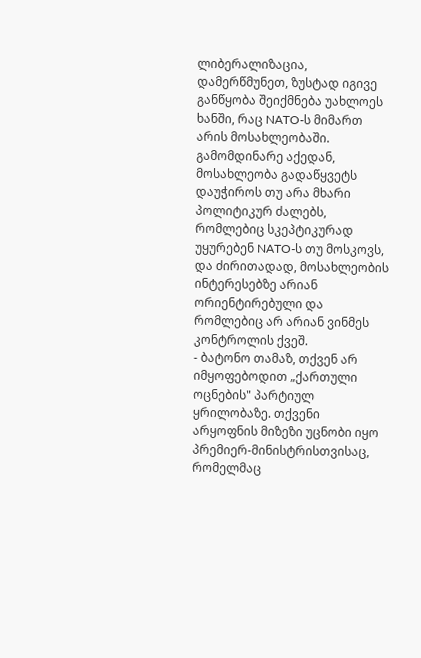ლიბერალიზაცია, დამერწმუნეთ, ზუსტად იგივე განწყობა შეიქმნება უახლოეს ხანში, რაც NATO-ს მიმართ არის მოსახლეობაში. გამომდინარე აქედან, მოსახლეობა გადაწყვეტს დაუჭიროს თუ არა მხარი პოლიტიკურ ძალებს, რომლებიც სკეპტიკურად უყურებენ NATO-ს თუ მოსკოვს, და ძირითადად, მოსახლეობის ინტერესებზე არიან ორიენტირებული და რომლებიც არ არიან ვინმეს კონტროლის ქვეშ.
- ბატონო თამაზ, თქვენ არ იმყოფებოდით „ქართული ოცნების" პარტიულ ყრილობაზე. თქვენი არყოფნის მიზეზი უცნობი იყო პრემიერ-მინისტრისთვისაც, რომელმაც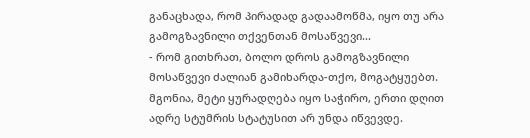განაცხადა, რომ პირადად გადაამოწმა, იყო თუ არა გამოგზავნილი თქვენთან მოსაწვევი...
- რომ გითხრათ, ბოლო დროს გამოგზავნილი მოსაწვევი ძალიან გამიხარდა-თქო, მოგატყუებთ. მგონია, მეტი ყურადღება იყო საჭირო, ერთი დღით ადრე სტუმრის სტატუსით არ უნდა იწვევდე.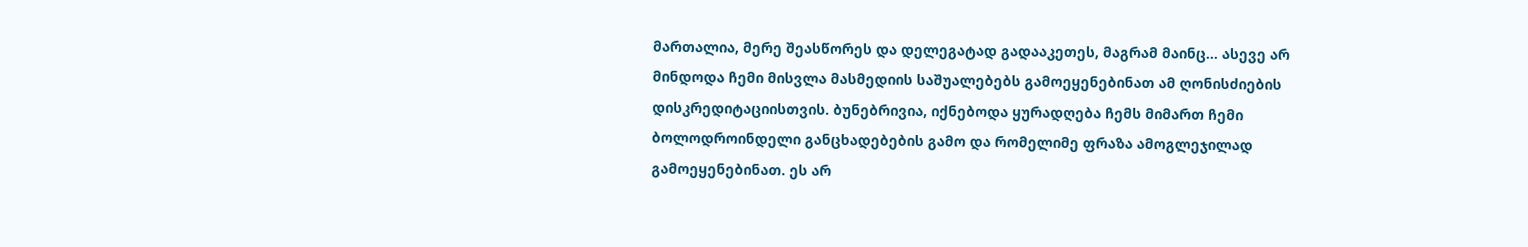მართალია, მერე შეასწორეს და დელეგატად გადააკეთეს, მაგრამ მაინც... ასევე არ მინდოდა ჩემი მისვლა მასმედიის საშუალებებს გამოეყენებინათ ამ ღონისძიების დისკრედიტაციისთვის. ბუნებრივია, იქნებოდა ყურადღება ჩემს მიმართ ჩემი ბოლოდროინდელი განცხადებების გამო და რომელიმე ფრაზა ამოგლეჯილად გამოეყენებინათ. ეს არ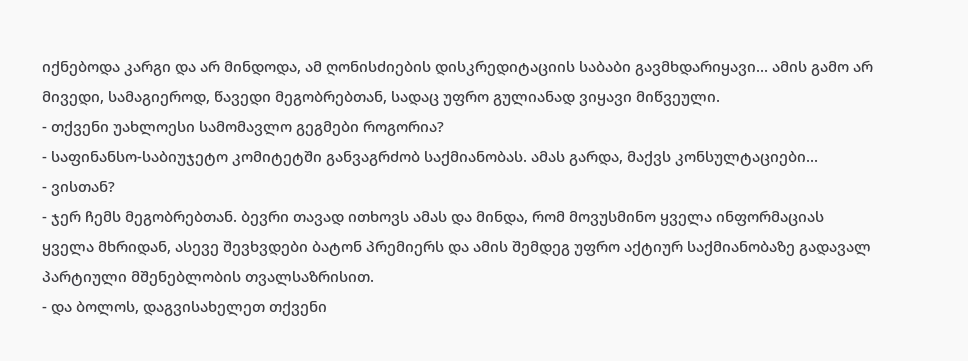იქნებოდა კარგი და არ მინდოდა, ამ ღონისძიების დისკრედიტაციის საბაბი გავმხდარიყავი... ამის გამო არ მივედი, სამაგიეროდ, წავედი მეგობრებთან, სადაც უფრო გულიანად ვიყავი მიწვეული.
- თქვენი უახლოესი სამომავლო გეგმები როგორია?
- საფინანსო-საბიუჯეტო კომიტეტში განვაგრძობ საქმიანობას. ამას გარდა, მაქვს კონსულტაციები...
- ვისთან?
- ჯერ ჩემს მეგობრებთან. ბევრი თავად ითხოვს ამას და მინდა, რომ მოვუსმინო ყველა ინფორმაციას ყველა მხრიდან, ასევე შევხვდები ბატონ პრემიერს და ამის შემდეგ უფრო აქტიურ საქმიანობაზე გადავალ პარტიული მშენებლობის თვალსაზრისით.
- და ბოლოს, დაგვისახელეთ თქვენი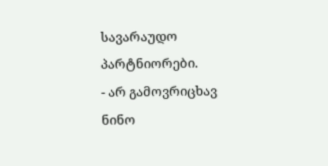სავარაუდო პარტნიორები.
- არ გამოვრიცხავ ნინო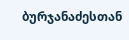ბურჯანაძესთან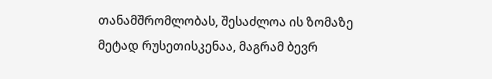თანამშრომლობას, შესაძლოა ის ზომაზე მეტად რუსეთისკენაა, მაგრამ ბევრ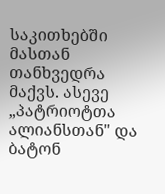საკითხებში მასთან თანხვედრა მაქვს. ასევე „პატრიოტთა ალიანსთან" და ბატონ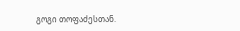გოგი თოფაძესთან.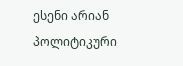ესენი არიან პოლიტიკური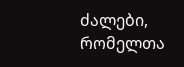ძალები, რომელთა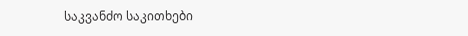საკვანძო საკითხები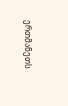ერთმანეთს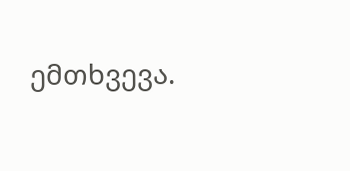ემთხვევა.